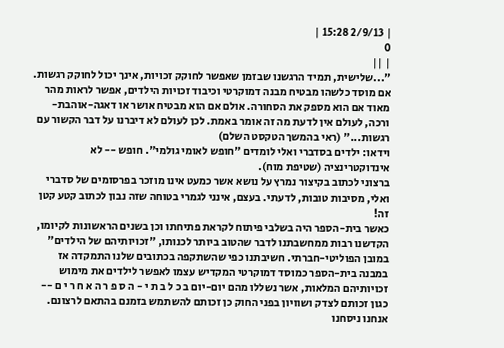| 2/9/13 15:28 |
0
| ||
"...שלישית, תמיד הרגשנו שבזמן שאפשר לחוקק זכויות, אינך יכול לחוקק רגשות. אם מוסד כלשהו מבטיח מבנה דמוקרטי וכיבוד זכויות הילדים, אפשר לראות מהר מאוד אם הוא מספק את הסחורה. אולם אם הוא מבטיח אושר או דאגה-אוהבת-ורכה, לעולם אין לדעת מה זה אומר באמת. לכן לעולם לא דיברנו על דבר הקשור עם רגשות..." (ראי בהמשך הטקסט השלם)
וידאו: ילדים בסדברי ואלי לומדים "חופש לאומי גולמי". חופש -- לא אינדוקטרינציה (שטיפת מוח).
ברצוני לכתוב בקיצור נמרץ על נושא אשר כמעט אינו מוזכר בפרסומים של סדברי ואלי, מסיבות טובות, לדעתי. בעצם, אינני לגמרי בטוחה שזה נבון לכתוב קטע קטן זה!
כאשר בית-הספר היה בשלבי פיתוח לקראת פתיחתו וכן בשנים הראשונות לקיומו, הקדשנו רבות ממחשבתנו לדבר שהטוב ביותר לכנותו, "זכויותיהם של הילדים" במובן הפוליטי-חברתי. חשיבתנו כפי שהשתקפה בכתובים שלנו התמקדה אז במבנה בית-הספר כמוסד דמוקרטי המקדיש עצמו לאפשר לילדים את מימוש זכויותיהם המלאות, אשר נשללו מהם יום-יום ב כ ל ב ת י - ה ס פ ר ה א ח ר י ם -- כגון זכותם לצדק ושוויון בפני החוק כן זכותם להשתמש בזמנם בהתאם לרצונם. אנחנו ניסחנו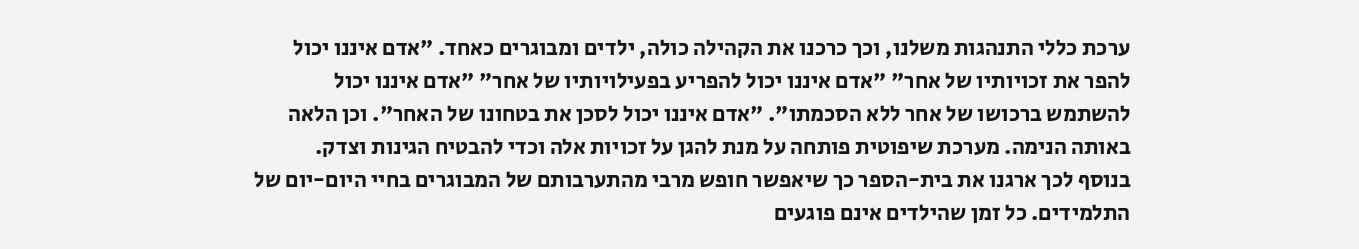ערכת כללי התנהגות משלנו, וכך כרכנו את הקהילה כולה, ילדים ומבוגרים כאחד. "אדם איננו יכול להפר את זכויותיו של אחר" "אדם איננו יכול להפריע בפעילויותיו של אחר" "אדם איננו יכול להשתמש ברכושו של אחר ללא הסכמתו". "אדם איננו יכול לסכן את בטחונו של האחר". וכן הלאה באותה הנימה. מערכת שיפוטית פותחה על מנת להגן על זכויות אלה וכדי להבטיח הגינות וצדק.
בנוסף לכך ארגנו את בית-הספר כך שיאפשר חופש מרבי מהתערבותם של המבוגרים בחיי היום-יום של התלמידים. כל זמן שהילדים אינם פוגעים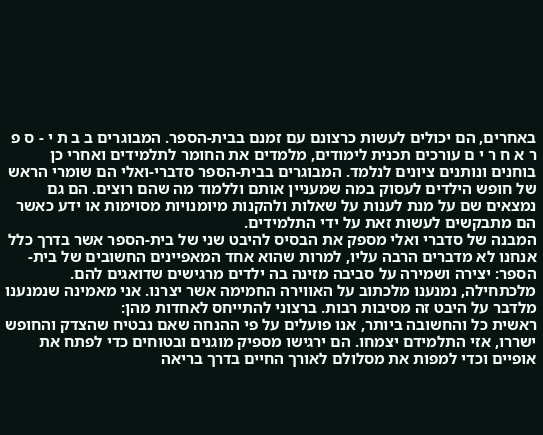באחרים, הם יכולים לעשות כרצונם עם זמנם בבית-הספר. המבוגרים ב ב ת י - ס פ ר א ח ר י ם עורכים תכנית לימודים, מלמדים את החומר לתלמידים ואחרי כן בוחנים ונותנים ציונים לנלמד. המבוגרים בבית-הספר סדברי-ואלי הם שומרי הראש של חופש הילדים לעסוק במה שמעניין אותם וללמוד מה שהם רוצים. הם גם נמצאים שם על מנת לענות על שאלות ולהקנות מיומנויות מסוימות או ידע כאשר הם מתבקשים לעשות זאת על ידי התלמידים.
המבנה של סדברי ואלי מספק את הבסיס להיבט שני של בית-הספר אשר בדרך כלל אנחנו לא מדברים הרבה עליו, למרות שהוא אחד המאפיינים החשובים של בית-הספר: יצירה ושמירה על סביבה מזינה בה ילדים מרגישים שדואגים להם. מלכתחילה, נמנענו מלכתוב על האווירה החמימה אשר יצרנו. אני מאמינה שנמנענו מלדבר על היבט זה מסיבות רבות. ברצוני להתייחס לאחדות מהן:
ראשית כל והחשובה ביותר, אנו פועלים על פי ההנחה שאם נבטיח שהצדק והחופש ישררו, אזי התלמידם יצמחו. הם ירגישו מספיק מוגנים ובטוחים כדי לפתח את אופיים וכדי למפות את מסלולם לאורך החיים בדרך בריאה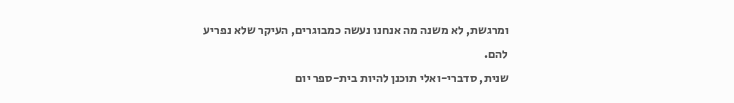ומרגשת, לא משנה מה אנחנו נעשה כמבוגרים, העיקר שלא נפריע להם.
שנית, סדברי-ואלי תוכנן להיות בית-ספר יום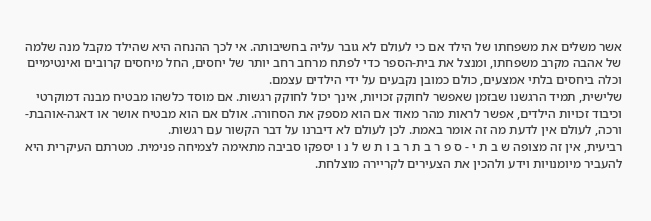אשר משלים את משפחתו של הילד אם כי לעולם לא גובר עליה בחשיבותה. אי לכך ההנחה היא שהילד מקבל מנה שלמה של אהבה מקרב משפחתו, ומנצל את בית-הספר כדי לפתח מרחב רחב יותר של יחסים, החל מיחסים קרובים ואינטימיים וכלה ביחסים בלתי אמצעים, כולם כמובן נקבעים על ידי הילדים עצמם.
שלישית, תמיד הרגשנו שבזמן שאפשר לחוקק זכויות, אינך יכול לחוקק רגשות. אם מוסד כלשהו מבטיח מבנה דמוקרטי וכיבוד זכויות הילדים, אפשר לראות מהר מאוד אם הוא מספק את הסחורה. אולם אם הוא מבטיח אושר או דאגה-אוהבת-ורכה, לעולם אין לדעת מה זה אומר באמת. לכן לעולם לא דיברנו על דבר הקשור עם רגשות.
רביעית, אין זה מצופה ש ב ת י - ס פ ר ב ת ר ב ו ת ש ל נ ו יספקו סביבה מתאימה לצמיחה פנימית. מטרתם העיקרית היא להעביר מיומנויות וידע ולהכין את הצעירים לקריירה מוצלחת.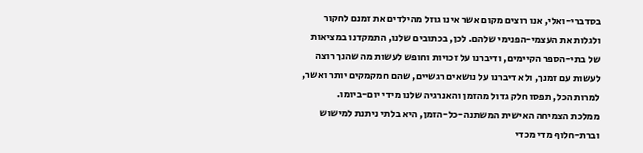בסדברי-ואלי, אנו רוצים מקום אשר אינו גוזל מהילדים את זמנם לחקור ולגלות את העצמי-הפנימי שלהם. לכן, בכתובים שלנו, התמקדנו במציאות של בתי-הספר הקיימים, ודיברנו על זכויות וחופש לעשות מה שהנך רוצה לעשות עם זמנך, ולא דיברנו על נושאים רגשיים, שהם חמקמקים יותר ואשר, למרות הכל, תפסו חלק גדול מהזמן והאנרגיה שלנו מידי יום-ביומו.
ממלכת הצמיחה האישית המשתנה-כל-הזמן, היא בלתי ניתנת למישוש וברת-חלוף מדי מכדי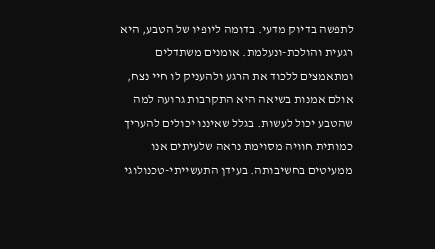לתפשה בדיוק מדעי. בדומה ליופיו של הטבע, היא רגעית והולכת-ונעלמת. אומנים משתדלים ומתאמצים ללכוד את הרגע ולהעניק לו חיי נצח, אולם אמנות בשיאה היא התקרבות גרועה למה שהטבע יכול לעשות. בגלל שאיננו יכולים להעריך כמותית חוויה מסוימת נראה שלעיתים אנו ממעיטים בחשיבותה. בעידן התעשייתי-טכנולוגי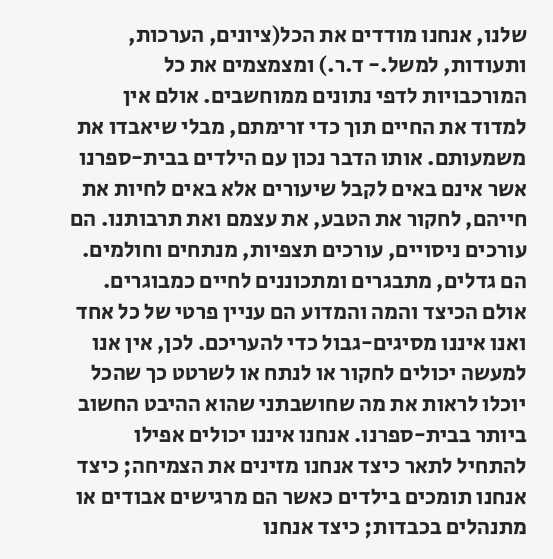שלנו, אנחנו מודדים את הכל(ציונים, הערכות, ותעודות, למשל.- ד.ר.) ומצמצמים את כל המורכבויות לדפי נתונים ממוחשבים. אולם אין למדוד את החיים תוך כדי זרימתם, מבלי שיאבדו את משמעותם. אותו הדבר נכון עם הילדים בבית-ספרנו אשר אינם באים לקבל שיעורים אלא באים לחיות את חייהם, לחקור את הטבע, את עצמם ואת תרבותנו. הם עורכים ניסויים, עורכים תצפיות, מנתחים וחולמים. הם גדלים, מתבגרים ומתכוננים לחיים כמבוגרים. אולם הכיצד והמה והמדוע הם עניין פרטי של כל אחד ואנו איננו מסיגים-גבול כדי להעריכם. לכן, אין אנו למעשה יכולים לחקור או לנתח או לשרטט כך שהכל יוכלו לראות את מה שחושבתני שהוא ההיבט החשוב ביותר בבית-ספרנו. אנחנו איננו יכולים אפילו להתחיל לתאר כיצד אנחנו מזינים את הצמיחה; כיצד אנחנו תומכים בילדים כאשר הם מרגישים אבודים או מתנהלים בכבדות; כיצד אנחנו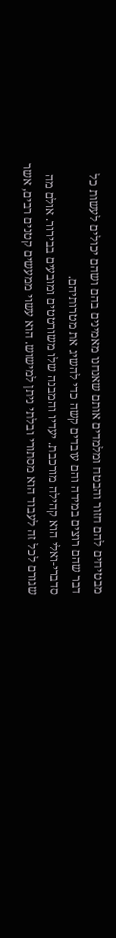מבטיחים להם חזור והבטח ומלמדים אותם שאנחנו מאמינים בהם ושהם יכולים לעשות כל דבר שהם רוצים במידה והם עובדים קשה כדי להשיג את מטרותיהם.
סדברי-ואלי הוא קהילה מורכבת. יעדיו והמבנה שלו משורטטים ומובעים בבירור. אולם מה שגורם לכל זה לעבוד הוא מסתורי ובלתי ניתן למישוש. הוא עשוי ממעשים קטנים רבים, אשר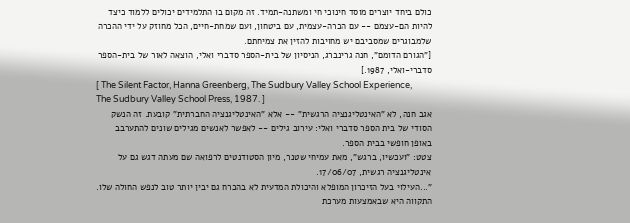כולם ביחד יוצרים מוסד חינוכי חי ומשתנה-תמיד. זה מקום בו התלמידים יכולים ללמוד כיצד להיות הם-עצמם -- עם הכרה-עצמית, עם ביטחון, ועם שמחת-חיים, הכל מחוזק על ידי ההכרה שלמבוגרים שמסביבם יש מחויבות להזין את צמיחתם.
["הגורם הדומם", חנה גרינברג, הניסיון של בית-הספר סדברי ואלי, הוצאה לאור של בית-הספר סדברי-ואלי, 1987.]
[ The Silent Factor, Hanna Greenberg, The Sudbury Valley School Experience, The Sudbury Valley School Press, 1987. ]
אגב חנה, לא "האינטליגנציה הרגשית" -- אלא "האינטליגנציה החברתית" קובעת. זה הנשק הסודי של בית הספר סדברי ואלי: עירוב גילים -- לאפשר לאנשים מגילים שונים להתערבב באופן חופשי בבית הספר.
צטט: "ועכשיו, ברגש", מאת עמיחי שטנר, מיון הסטודנטים לרפואה שם מעתה דגש גם על אינטליגנציה רגשית, 17/06/07.
"...העילוי בעל הזיכרון המופלא והיכולת המדעית לא בהכרח גם יבין יותר טוב לנפש החולה שלו. התקווה היא שבאמצעות מערכת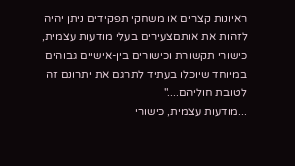ראיונות קצרים או משחקי תפקידים ניתן יהיה לזהות את אותםצעירים בעלי מודעות עצמית, כישורי תקשורת וכישורים בין-אישיים גבוהים במיוחד שיוכלו בעתיד לתרגם את יתרונם זה לטובת חוליהם...."
...מודעות עצמית, כישורי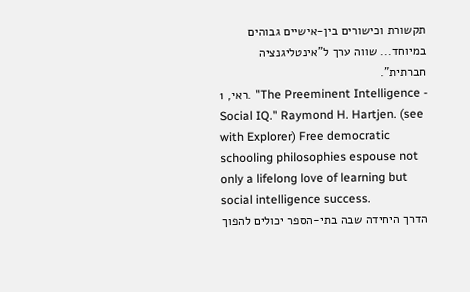תקשורת וכישורים בין-אישיים גבוהים במיוחד... שווה ערך ל"אינטליגנציה חברתית".
ראי, 1. "The Preeminent Intelligence - Social IQ." Raymond H. Hartjen. (see with Explorer) Free democratic schooling philosophies espouse not only a lifelong love of learning but social intelligence success.
הדרך היחידה שבה בתי-הספר יכולים להפוך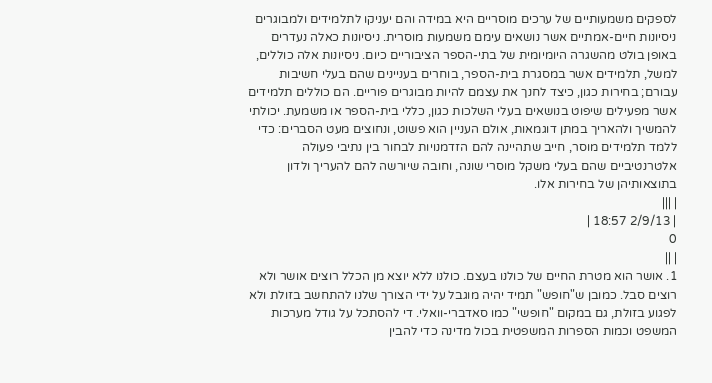לספקים משמעותיים של ערכים מוסריים היא במידה והם יעניקו לתלמידים ולמבוגרים ניסיונות חיים-אמתיים אשר נושאים עימם משמעות מוסרית. ניסיונות כאלה נעדרים באופן בולט מהשגרה היומיומית של בתי-הספר הציבוריים כיום. ניסיונות אלה כוללים, למשל, תלמידים אשר במסגרת בית-הספר, בוחרים בעניינים שהם בעלי חשיבות עבורם; בחירות כגון, כיצד לחנך את עצמם להיות מבוגרים פוריים. הם כוללים תלמידים אשר מפעילים שיפוט בנושאים בעלי השלכות כגון, כללי בית-הספר או משמעת. יכולתי להמשיך ולהאריך במתן דוגמאות, אולם העניין הוא פשוט, ונחוצים מעט הסברים: כדי ללמד תלמידים מוסר, חייב שתהיינה להם הזדמנויות לבחור בין נתיבי פעולה אלטרנטיביים שהם בעלי משקל מוסרי שונה, וחובה שיורשה להם להעריך ולדון בתוצאותיהן של בחירות אלו.
| |||
| 2/9/13 18:57 |
0
| ||
1. אושר הוא מטרת החיים של כולנו בעצם. כולנו ללא יוצא מן הכלל רוצים אושר ולא רוצים סבל. כמובן ש"חופש" תמיד יהיה מוגבל על ידי הצורך שלנו להתחשב בזולת ולא לפגוע בזולת, גם במקום "חופשי" כמו סאדברי-וואלי. די להסתכל על גודל מערכות המשפט וכמות הספרות המשפטית בכול מדינה כדי להבין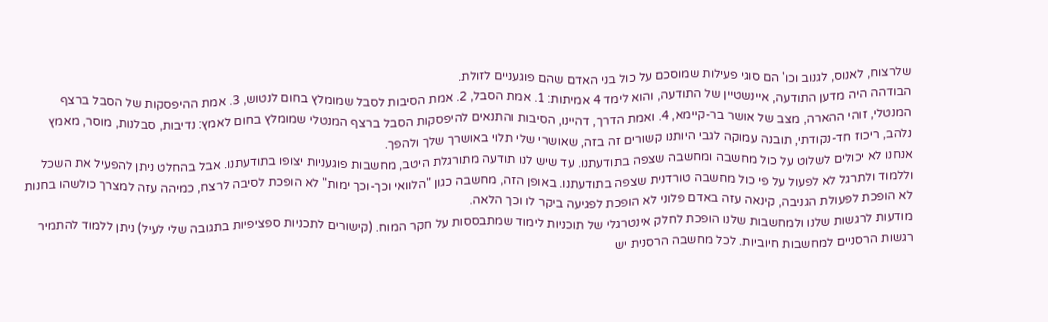שלרצוח, לאנוס, לגנוב וכו' הם סוגי פעילות שמוסכם על כול בני האדם שהם פוגעניים לזולת.
הבודהה היה מדען התודעה, איינשטיין של התודעה, והוא לימד 4 אמיתות: 1. אמת הסבל, 2. אמת הסיבות לסבל שמומלץ בחום לנטוש, 3. אמת ההיפסקות של הסבל ברצף המנטלי, זוהי ההארה, מצב של אושר בר-קיימא, 4. ואמת הדרך, דהיינו, הסיבות והתנאים להיפסקות הסבל ברצף המנטלי שמומלץ בחום לאמץ: נדיבות, סבלנות, מוסר, מאמץ נלהב, ריכוז חד-נקודתי, תובנה עמוקה לגבי היותנו קשורים זה בזה, שאושרי שלי תלוי באושרך שלך ולהפך.
אנחנו לא יכולים לשלוט על כול מחשבה ומחשבה שצפה בתודעתנו. עד שיש לנו תודעה מתורגלת היטב, מחשבות פוגעניות יצופו בתודעתנו. אבל בהחלט ניתן להפעיל את השכל וללמוד ולתרגל לא לפעול על פי כול מחשבה טורדנית שצפה בתודעתנו. באופן הזה, מחשבה כגון "הלוואי וכך-וכך ימות" לא הופכת לסיבה לרצח, כמיהה עזה למצרך כולשהו בחנות לא הופכת לפעולת הגניבה, קינאה עזה באדם פלוני לא הופכת לפגיעה ביקר לו וכך הלאה.
מודעות לרגשות שלנו ולמחשבות שלנו הופכת לחלק אינטרגלי של תוכניות לימוד שמתבססות על חקר המוח. (קישורים לתכניות ספציפיות בתגובה שלי לעיל) ניתן ללמוד להתמיר רגשות הרסניים למחשבות חיוביות. לכל מחשבה הרסנית יש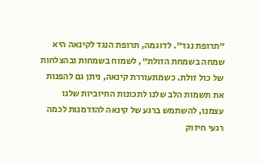"תרופת נגד". לדוגמה, תרופת הנגד לקינאה היא שמחה בשמחת הזולת", לשמוח בשמחות ובהצלחות של כול זולת. כשמתעוררת קינאה, ניתן גם להפנות את תשמות הלב שלנו לתכונות החיוביות שלנו עצמנו, להשתמש ברגע של קינאה להזדמנות לכמה רגעי חיזוק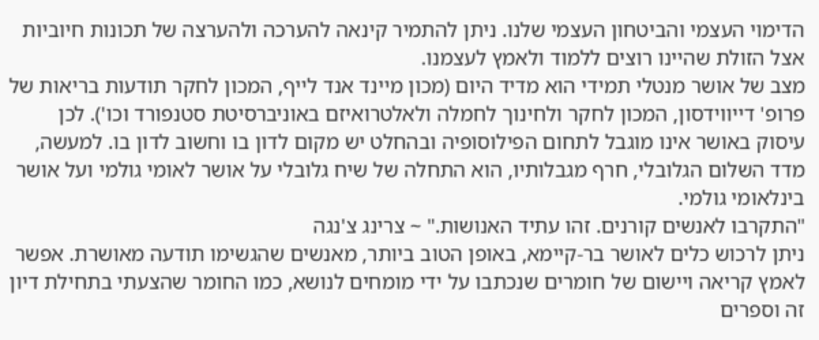הדימוי העצמי והביטחון העצמי שלנו. ניתן להתמיר קינאה להערכה ולהערצה של תכונות חיוביות אצל הזולת שהיינו רוצים ללמוד ולאמץ לעצמנו.
מצב של אושר מנטלי תמידי הוא מדיד היום (מכון מיינד אנד לייף, המכון לחקר תודעות בריאות של פרופ' דייווידסון, המכון לחקר ולחינוך לחמלה ולאלטרואיזם באוניברסיטת סטנפורד וכו'). לכן עיסוק באושר אינו מוגבל לתחום הפילוסופיה ובהחלט יש מקום לדון בו וחשוב לדון בו. למעשה, מדד השלום הגלובלי, חרף מגבלותיו, הוא התחלה של שיח גלובלי על אושר לאומי גולמי ועל אושר בינלאומי גולמי.
"התקרבו לאנשים קורנים. זהו עתיד האנושות." ~ צרינג צ'נגה
ניתן לרכוש כלים לאושר בר-קיימא, באופן הטוב ביותר, מאנשים שהגשימו תודעה מאושרת. אפשר לאמץ קריאה ויישום של חומרים שנכתבו על ידי מומחים לנושא, כמו החומר שהצעתי בתחילת דיון זה וספרים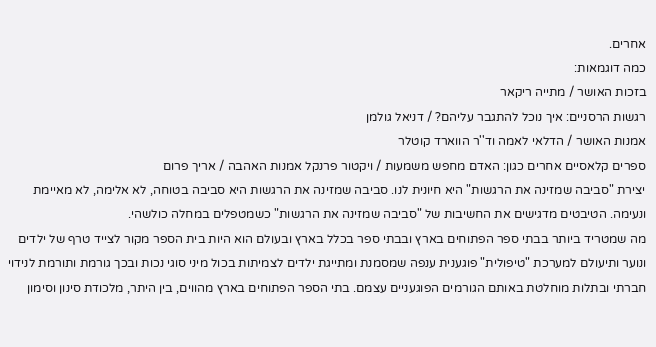אחרים.
כמה דוגמאות:
בזכות האושר / מתייה ריקאר
רגשות הרסניים: איך נוכל להתגבר עליהם? / דניאל גולמן
אמנות האושר / הדלאי לאמה וד''ר הווארד קוטלר
ספרים קלאסיים אחרים כגון: האדם מחפש משמעות / ויקטור פרנקל אמנות האהבה / אריך פרום
יצירת "סביבה שמזינה את הרגשות" היא חיונית לנו. סביבה שמזינה את הרגשות היא סביבה בטוחה, לא אלימה, לא מאיימת ונעימה. הטיבטים מדגישים את החשיבות של "סביבה שמזינה את הרגשות" כשמטפלים במחלה כולשהי.
מה שמטריד ביותר בבתי ספר הפתוחים בארץ ובבתי ספר בכלל בארץ ובעולם הוא היות בית הספר מקור לצייד טרף של ילדים ונוער ותיעולם למערכת "טיפולית" פוגענית ענפה שמסמנת ומתייגת ילדים לצמיתות בכול מיני סוגי נכות ובכך גורמת ותורמת לנידוי חברתי ובתלות מוחלטת באותם הגורמים הפוגעניים עצמם. בתי הספר הפתוחים בארץ מהווים, בין היתר, מלכודת סינון וסימון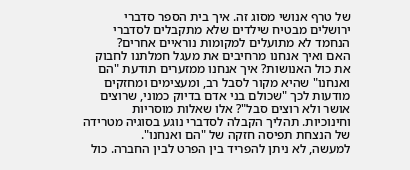של טרף אנושי מסוג זה. איך בית הספר סדברי ירושלים מבטיח שילדים שלא מתקבלים לסדברי הנחמד לא מתועלים למקומות נוראיים אחרים?
האם ואיך אנחנו מרחיבים את מעגל חמלתנו לחבוק את כול האנושות? איך אנחנו ממזערים תודעת "הם ואנחנו" שהיא מקור לסבל רב, ומעצימים ומחזקים מודעות לכך "שכולם בני אדם בדיוק כמוני, שרוצים אושר ולא רוצים סבל"? אלו שאלות מוסריות וחינוכיות. תהליך הקבלה לסדברי נוגע בסוגיה מטרידה של הנצחת תפיסה חזקה של "הם ואנחנו".
למעשה, לא ניתן להפריד בין הפרט לבין החברה. כול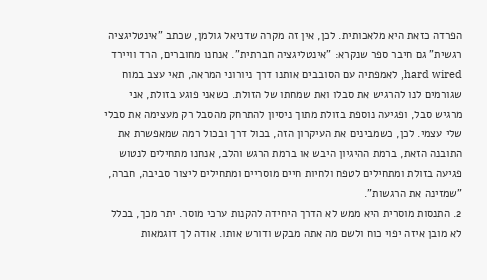הפרדה כזאת היא מלאכותית. לכן, אין זה מקרה שדניאל גולמן, שכתב "אינטליגציה רגשית" גם חיבר ספר שנקרא: "אינטליגציה חברתית". אנחנו מחוברים, הרד וויירד hard wired, לאמפתיה עם הסובבים אותנו דרך ניורוני המראה, תאי עצב במוח שגורמים לנו להרגיש את סבלו ואת שמחתו של הזולת. כשאני פוגע בזולת, אני מרגיש סבל, ופגיעה נוספת בזולת מתוך ניסיון להתרחק מהסבל רק מעצימה את סבלי שלי עצמי. לכן, כשמבינים את העיקרון הזה, בכול דרך ובכול רמה שמאפשרת את התובנה הזאת, ברמת ההיגיון היבש או ברמת הרגש והלב, אנחנו מתחילים לנטוש פגיעה בזולת ומתחילים לטפח ולחיות חיים מוסריים ומתחילים ליצור סביבה, חברה, "שמזינה את הרגשות".
2. התנסות מוסרית היא ממש לא הדרך היחידה להקנות ערכי מוסר. יתר מכך, בכלל לא מובן איזה יפוי כוח ולשם מה אתה מבקש ודורש אותו. אודה לך דוגמאות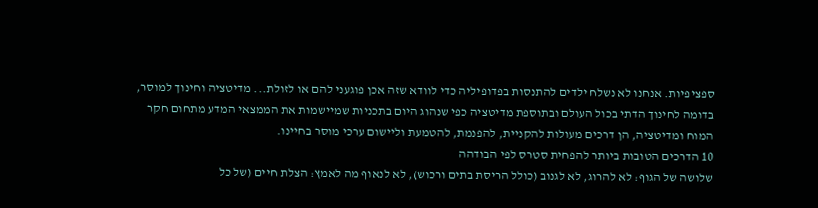ספציפיות. אנחנו לא נשלח ילדים להתנסות בפדופיליה כדי לוודא שזה אכן פוגעני להם או לזולת... מדיטציה וחינוך למוסר, בדומה לחינוך הדתי בכול העולם ובתוספת מדיטציה כפי שנהוג היום בתכניות שמיישמות את הממצאי המדע מתחום חקר המוח ומדיטציה, הן דרכים מעולות להקניית, להפנמת, להטמעת וליישום ערכי מוסר בחיינו.
10 הדרכים הטובות ביותר להפחית סטרס לפי הבודהה
שלושה של הגוף: לא להרוג, לא לגנוב (כולל הריסת בתים ורכוש), לא לנאוף מה לאמץ: הצלת חיים (של כל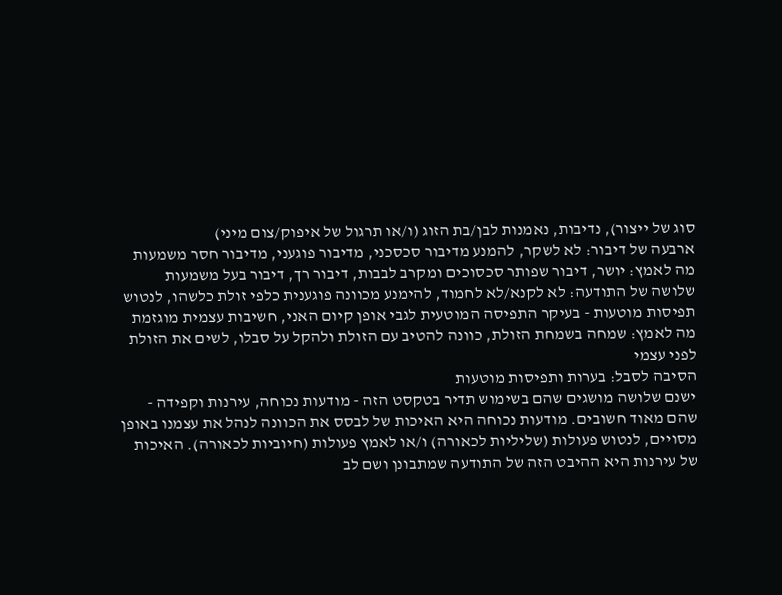סוג של ייצור), נדיבות, נאמנות לבן/בת הזוג (ו/או תרגול של איפוק/צום מיני)
ארבעה של דיבור: לא לשקר, להמנע מדיבור סכסכני, מדיבור פוגעני, מדיבור חסר משמעות מה לאמץ: יושר, דיבור שפותר סכסוכים ומקרב לבבות, דיבור רך, דיבור בעל משמעות
שלושה של התודעה: לא לקנא/לא לחמוד, להימנע מכוונה פוגענית כלפי זולת כלשהו, לנטוש תפיסות מוטעות - בעיקר התפיסה המוטעית לגבי אופן קיום האני, חשיבות עצמית מוגזמת מה לאמץ: שמחה בשמחת הזולת, כוונה להטיב עם הזולת ולהקל על סבלו, לשים את הזולת לפני עצמי
הסיבה לסבל: בערות ותפיסות מוטעות
ישנם שלושה מושגים שהם בשימוש תדיר בטקסט הזה - מודעות נכוחה, עירנות וקפידה - שהם מאוד חשובים. מודעות נכוחה היא האיכות של לבסס את הכוונה לנהל את עצמנו באופן מסויים, לנטוש פעולות (שליליות לכאורה) ו/או לאמץ פעולות (חיוביות לכאורה). האיכות של עירנות היא ההיבט הזה של התודעה שמתבונן ושם לב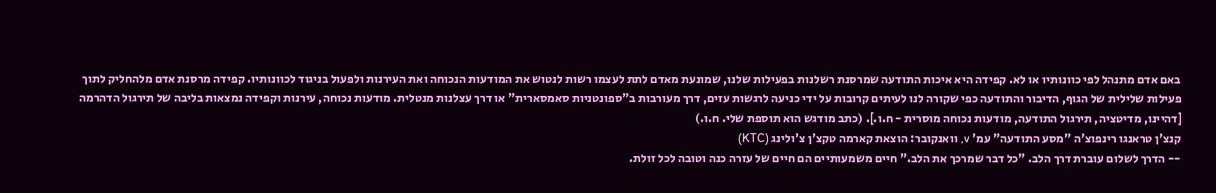באם אדם מתנהל לפי כוונותיו או לא. קפידה היא איכות התודעה שמרסנת רשלנות בפעילות שלנו, שמונעת מאדם לתת לעצמו רשות לנטוש את המודעות הנכוחה ואת העירנות ולפעול בניגוד לכוונותיו. קפידה מרסנת אדם מלהחליק לתוך פעילות שלילית של הגוף, הדיבור והתודעה כפי שקורה לנו לעיתים קרובות על ידי כניעה לרגשות עזים, דרך מעורבות ב"ספונטניות סאמסארית" או דרך עצלנות מנטלית. מודעות נכוחה, עירנות וקפידה נמצאות בליבה של תירגול הדהרמה [דהיינו, מדיטציה, תירגול התודעה, מודעות נכוחה מוסרית - ח.ו.]. (כתב מודגש הוא תוספת שלי. ח.ו.)
קנצ'ן טראנגו רינפוצ'ה "מסע התודעה" עמ' v, וואנקובר: הוצאת קארמה טקצ'ן צ'ולינג (KTC)
-- הדרך לשלום עוברת דרך הלב. "כל דבר שמרכך את הלב." חיים משמעותיים הם חיים של עזרה כנה וטובה לכל זולת.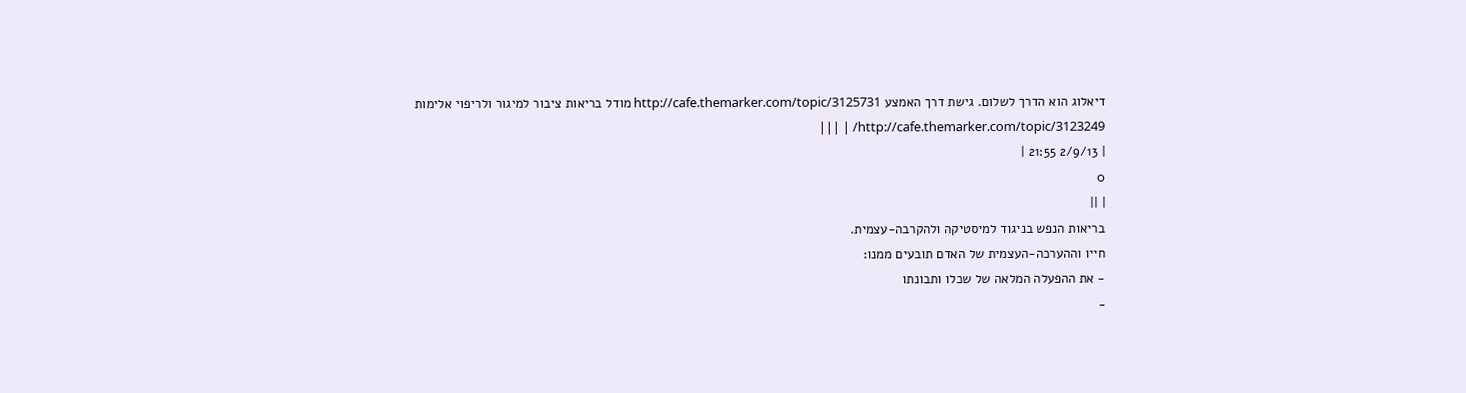דיאלוג הוא הדרך לשלום. גישת דרך האמצע http://cafe.themarker.com/topic/3125731 מודל בריאות ציבור למיגור ולריפוי אלימות http://cafe.themarker.com/topic/3123249/ | |||
| 2/9/13 21:55 |
0
| ||
בריאות הנפש בניגוד למיסטיקה ולהקרבה-עצמית.
חייו וההערכה-העצמית של האדם תובעים ממנו:
- את ההפעלה המלאה של שכלו ותבונתו
-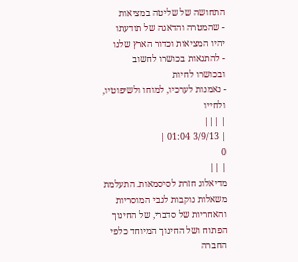התחושה של שליטה במציאות
- שהמטרה והדאגה של תודעתו יהיו המציאות וכדור הארץ שלנו
- להתגאות בכושרו לחשוב ובכושרו לחיות
- נאמנות לערכיו, למוחו ולשיפוטיו, ולחייו
| |||
| 3/9/13 01:04 |
0
| ||
מדיאלוג חזרת לסיסמאות. התעלמת משאלות נוקבות לגבי המוסריות והאחריות של סדברי, של החינוך הפתוח ושל החינוך המיוחד כלפי החברה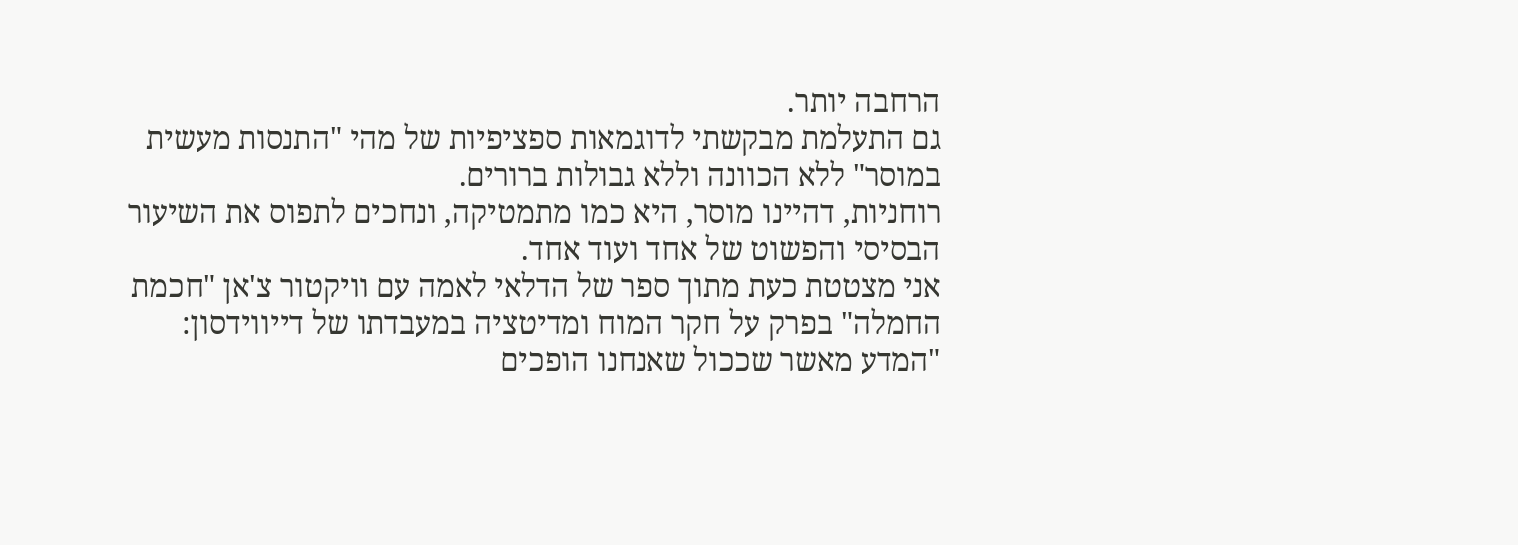הרחבה יותר.
גם התעלמת מבקשתי לדוגמאות ספציפיות של מהי "התנסות מעשית במוסר" ללא הכוונה וללא גבולות ברורים.
רוחניות, דהיינו מוסר, היא כמו מתמטיקה, ונחכים לתפוס את השיעור הבסיסי והפשוט של אחד ועוד אחד.
אני מצטטת כעת מתוך ספר של הדלאי לאמה עם וויקטור צ'אן "חכמת החמלה" בפרק על חקר המוח ומדיטציה במעבדתו של דייווידסון:
"המדע מאשר שככול שאנחנו הופכים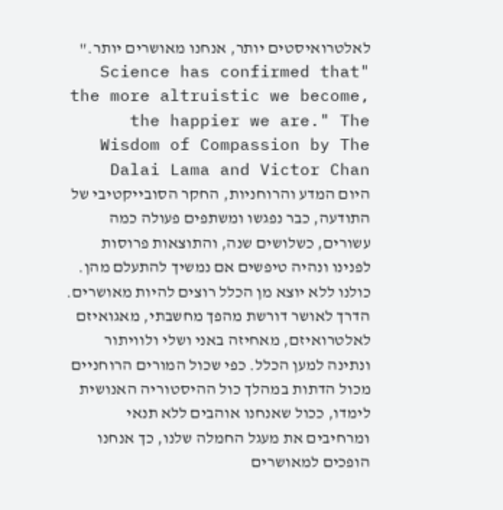לאלטרואיסטים יותר, אנחנו מאושרים יותר." "Science has confirmed that the more altruistic we become, the happier we are." The Wisdom of Compassion by The Dalai Lama and Victor Chan
היום המדע והרוחניות, החקר הסובייקטיבי של התודעה, כבר נפגשו ומשתפים פעולה כמה עשורים, כשלושים שנה, והתוצאות פרוסות לפנינו ונהיה טיפשים אם נמשיך להתעלם מהן.
כולנו ללא יוצא מן הכלל רוצים להיות מאושרים. הדרך לאושר דורשת מהפך מחשבתי, מאגואיזם לאלטרואיזם, מאחיזה באני ושלי ולוויתור ונתינה למען הכלל. כפי שכול המורים הרוחניים מכול הדתות במהלך כול ההיסטוריה האנושית לימדו, ככול שאנחנו אוהבים ללא תנאי ומרחיבים את מעגל החמלה שלנו, כך אנחנו הופכים למאושרים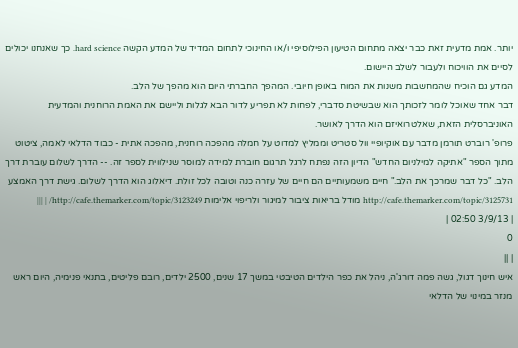יותר. אמת מדעית זאת כבר יצאה מתחום הטיעון הפילוסיפי ו/או החינוכי לתחום המדיד של המדע הקשה hard science. כך שאנחנו יכולים לסיים את הוויכוח ולעבור לשלב היישום.
המדע גם הוכיח שהמחשבות משנות את המוח באופן חיובי. המהפך החברתי היום הוא מהפך של הלב.
דבר אחד שאוכל לומר לזכותך הוא שבשיטת סדברי, לפחות לא תפריע לדור הבא לגלות וליישם את האמת הרוחנית והמדעית האוניברסלית הזאת, שאלטרואיזם הוא הדרך לאושר.
פרופ' רוברט תורמן מדבר עם אוקיופיי וול סטריט וממליץ למדוט על חמלה מהפכה רוחנית, מהפכה אתית - כבוד הדלאי לאמה, ציטוט מתוך הספר "אתיקה למילניום החדש" הדיון הזה נפתח לרגל תרגום חוברת למידה למוסר שנילווית לספר זה. -- הדרך לשלום עוברת דרך הלב. "כל דבר שמרכך את הלב." חיים משמעותיים הם חיים של עזרה כנה וטובה לכל זולת. דיאלוג הוא הדרך לשלום. גישת דרך האמצע http://cafe.themarker.com/topic/3125731 מודל בריאות ציבור למיגור ולריפוי אלימות http://cafe.themarker.com/topic/3123249/ | |||
| 3/9/13 02:50 |
0
| ||
איש חינוך דגול, גשה פמה דורג'ה, ניהל את כפר הילדים הטיבטי במשך 17 שנים, 2500 ילדים, רובם פליטים, בתנאי פנימיה, היום ראש מנזר במינוי של הדלאי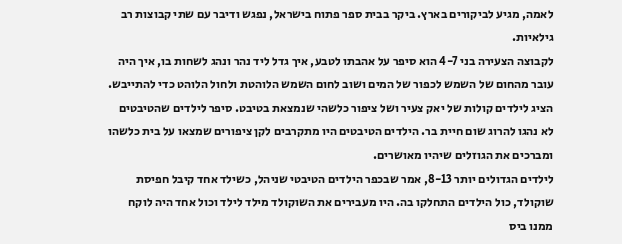לאמה, מגיע לביקורים בארץ. ביקר בבית ספר פתוח בישראל, נפגש ודיבר עם שתי קבוצות רב גילאיות.
לקבוצה הצעירה בני 4-7 הוא סיפר על אהבתו לטבע, איך גדל ליד נהר ונהג לשחות בו, איך היה עובר מהחום של השמש לכפור של המים ושוב לחום השמש הלוהטת ולחול הלוהט כדי להתייבש. הציג לילדים קולות של יאק צעיר ושל ציפור כלשהי שנמצאת בטיבט. סיפר לילדים שהטיבטים לא נהגו להרוג שום חיית בר. הילדים הטיבטים היו מתקרבים לקן ציפורים שמצאו על בית כלשהו ומברכים את הגוזלים שיהיו מאושרים.
לילדים הגדולים יותר 8-13, אמר שבכפר הילדים הטיבטי שניהל, כשילד אחד קיבל חפיסת שוקולד, כול הילדים התחלקו בה. היו מעבירים את השוקולד מילד לילד וכול אחד היה לוקח ממנו ביס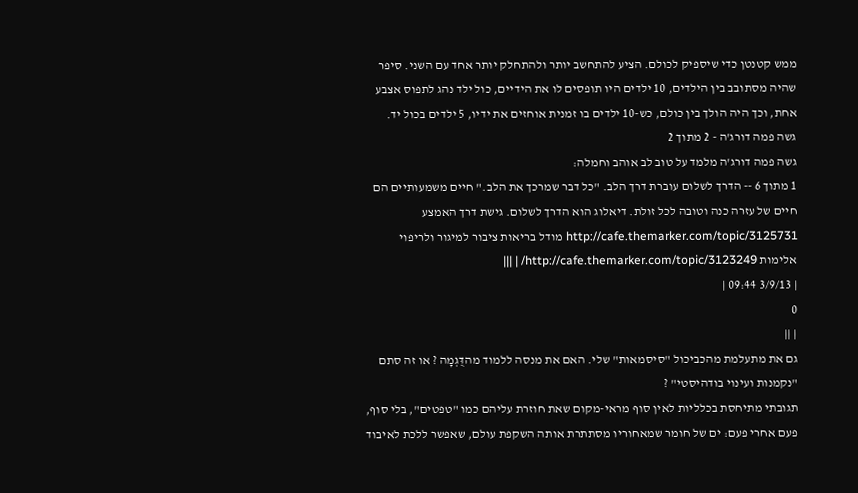ממש קטנטן כדי שיספיק לכולם. הציע להתחשב יותר ולהתחלק יותר אחד עם השני. סיפר שהיה מסתובב בין הילדים, 10 ילדים היו תופסים לו את הידיים, כול ילד נהג לתפוס אצבע אחת, וכך היה הולך בין כולם, כש-10 ילדים בו זמנית אוחזים את ידיו, 5 ילדים בכול יד.
גשה פמה דורג'ה - 2 מתוך 2
גשה פמה דורג'ה מלמד על טוב לב אוהב וחמלה:
1 מתוך 6 -- הדרך לשלום עוברת דרך הלב. "כל דבר שמרכך את הלב." חיים משמעותיים הם חיים של עזרה כנה וטובה לכל זולת. דיאלוג הוא הדרך לשלום. גישת דרך האמצע http://cafe.themarker.com/topic/3125731 מודל בריאות ציבור למיגור ולריפוי אלימות http://cafe.themarker.com/topic/3123249/ | |||
| 3/9/13 09:44 |
0
| ||
גם את מתעלמת מהכביכול "סיסמאות" שלי. האם את מנסה ללמוד מהדֻּגְמָה ? או זה סתם "נקמנות ועינוי בודהיסטי" ?
תגובתי מתיחסת בכלליות לאין סוף מראי-מקום שאת חוזרת עליהם כמו "טפטים", בלי סוף, פעם אחרי פעם: ים של חומר שמאחוריו מסתתרת אותה השקפת עולם, שאפשר ללכת לאיבוד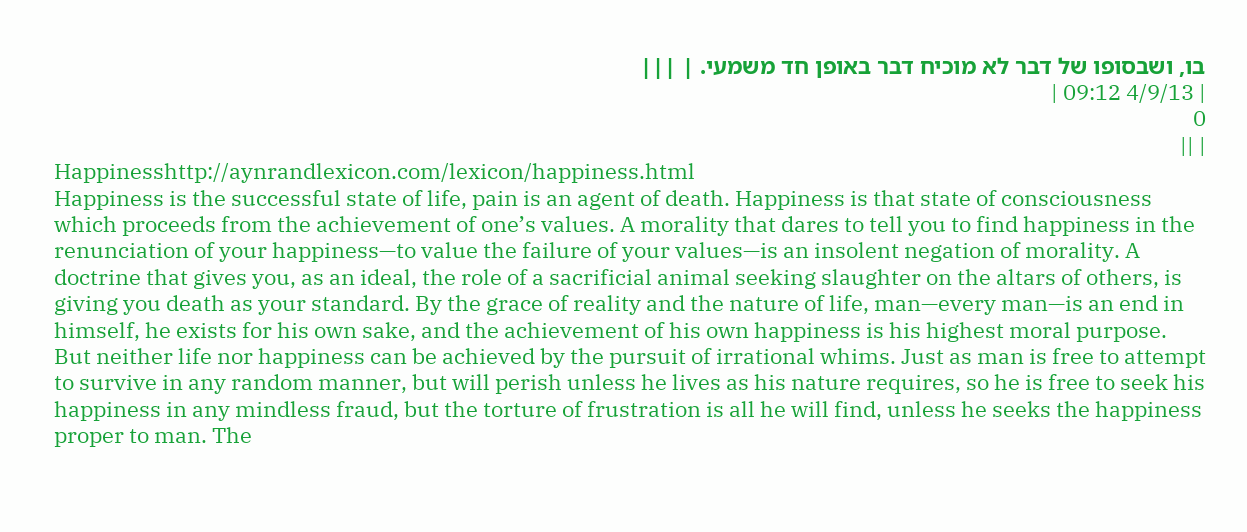בו, ושבסופו של דבר לא מוכיח דבר באופן חד משמעי. | |||
| 4/9/13 09:12 |
0
| ||
Happinesshttp://aynrandlexicon.com/lexicon/happiness.html
Happiness is the successful state of life, pain is an agent of death. Happiness is that state of consciousness which proceeds from the achievement of one’s values. A morality that dares to tell you to find happiness in the renunciation of your happiness—to value the failure of your values—is an insolent negation of morality. A doctrine that gives you, as an ideal, the role of a sacrificial animal seeking slaughter on the altars of others, is giving you death as your standard. By the grace of reality and the nature of life, man—every man—is an end in himself, he exists for his own sake, and the achievement of his own happiness is his highest moral purpose.
But neither life nor happiness can be achieved by the pursuit of irrational whims. Just as man is free to attempt to survive in any random manner, but will perish unless he lives as his nature requires, so he is free to seek his happiness in any mindless fraud, but the torture of frustration is all he will find, unless he seeks the happiness proper to man. The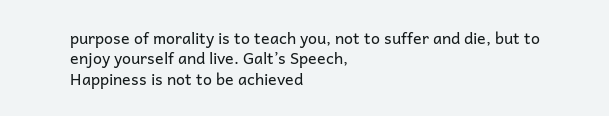purpose of morality is to teach you, not to suffer and die, but to enjoy yourself and live. Galt’s Speech,
Happiness is not to be achieved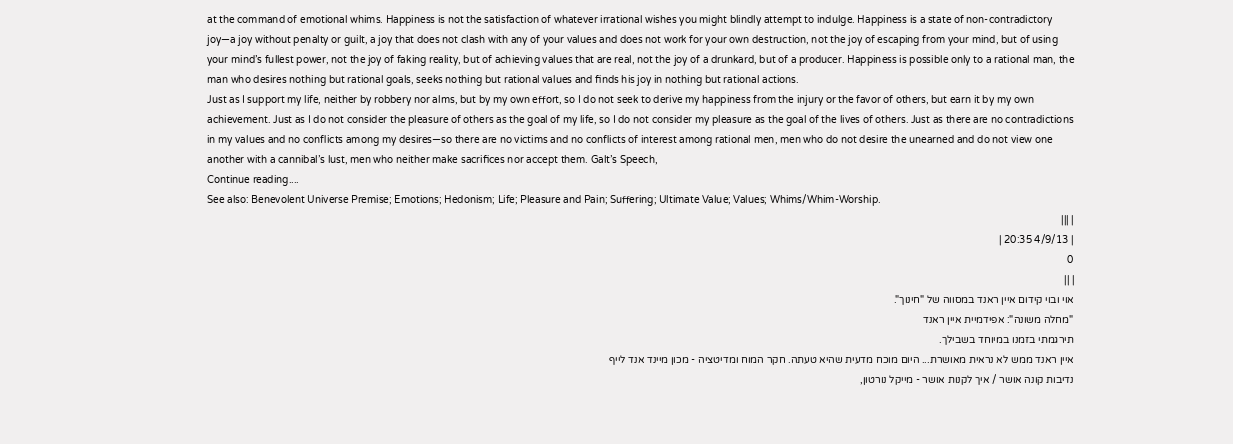at the command of emotional whims. Happiness is not the satisfaction of whatever irrational wishes you might blindly attempt to indulge. Happiness is a state of non-contradictory joy—a joy without penalty or guilt, a joy that does not clash with any of your values and does not work for your own destruction, not the joy of escaping from your mind, but of using your mind’s fullest power, not the joy of faking reality, but of achieving values that are real, not the joy of a drunkard, but of a producer. Happiness is possible only to a rational man, the man who desires nothing but rational goals, seeks nothing but rational values and finds his joy in nothing but rational actions.
Just as I support my life, neither by robbery nor alms, but by my own effort, so I do not seek to derive my happiness from the injury or the favor of others, but earn it by my own achievement. Just as I do not consider the pleasure of others as the goal of my life, so I do not consider my pleasure as the goal of the lives of others. Just as there are no contradictions in my values and no conflicts among my desires—so there are no victims and no conflicts of interest among rational men, men who do not desire the unearned and do not view one another with a cannibal’s lust, men who neither make sacrifices nor accept them. Galt’s Speech,
Continue reading....
See also: Benevolent Universe Premise; Emotions; Hedonism; Life; Pleasure and Pain; Suffering; Ultimate Value; Values; Whims/Whim-Worship.
| |||
| 4/9/13 20:35 |
0
| ||
אוי ובוי קידום איין ראנד במסווה של "חינוך".
"מחלה משונה": אפידמיית איין ראנד
תירגמתי בזמנו במיוחד בשבילך.
איין ראנד ממש לא נראית מאושרת... היום מוכח מדעית שהיא טעתה. חקר המוח ומדיטציה - מכון מיינד אנד לייף
נדיבות קונה אושר / איך לקנות אושר - מייקל נורטון,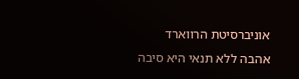אוניברסיטת הרווארד אהבה ללא תנאי היא סיבה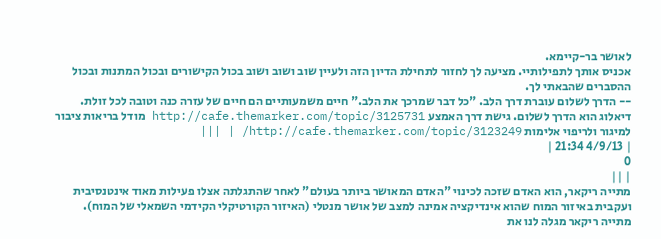לאושר בר-קיימא.
אכניס אותך לתפילותיי. מציעה לך לחזור לתחילת הדיון הזה ולעיין שוב ושוב ושוב בכול הקישורים ובכול המתנות ובכול ההסברים שהבאתי לך.
-- הדרך לשלום עוברת דרך הלב. "כל דבר שמרכך את הלב." חיים משמעותיים הם חיים של עזרה כנה וטובה לכל זולת. דיאלוג הוא הדרך לשלום. גישת דרך האמצע http://cafe.themarker.com/topic/3125731 מודל בריאות ציבור למיגור ולריפוי אלימות http://cafe.themarker.com/topic/3123249/ | |||
| 4/9/13 21:34 |
0
| ||
מתייה ריקאר, הוא האדם שזכה לכינוי "האדם המאושר ביותר בעולם" לאחר שהתגלתה אצלו פעילות מאוד אינטנסיבית ועקבית באיזור המוח שהוא אינדיקציה אמינה למצב של אושר מנטלי (האיזור הקורטיקלי הקידמי השמאלי של המוח). מתייה ריקאר מגלה לנו את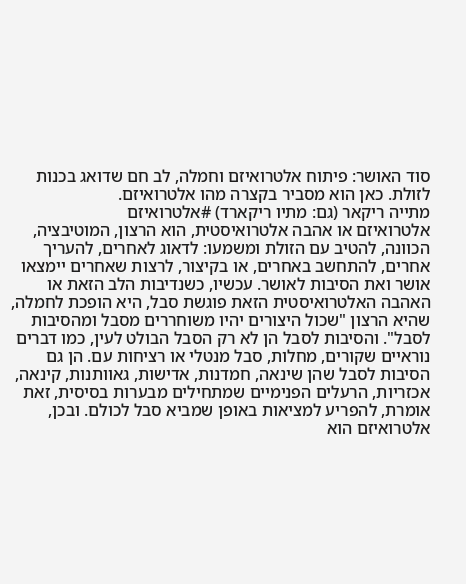סוד האושר: פיתוח אלטרואיזם וחמלה, לב חם שדואג בכנות לזולת. כאן הוא מסביר בקצרה מהו אלטרואיזם.
מתייה ריקאר (גם: מתיו ריקארד) #אלטרואיזם
אלטרואיזם או אהבה אלטרואיסטית, הוא הרצון, המוטיבציה, הכוונה, להטיב עם הזולת ומשמעו: לדאוג לאחרים, להעריך אחרים, להתחשב באחרים, או בקיצור, לרצות שאחרים יימצאו אושר ואת הסיבות לאושר. עכשיו, כשנדיבות הלב הזאת או האהבה האלטרואיסטית הזאת פוגשת סבל, היא הופכת לחמלה, שהיא הרצון "שכול היצורים יהיו משוחררים מסבל ומהסיבות לסבל". והסיבות לסבל הן לא רק הסבל הבולט לעין, כמו דברים נוראיים שקורים, מחלות, סבל מנטלי או רציחות עם. הן גם הסיבות לסבל שהן שינאה, חמדנות, אדישות, גאוותנות, קינאה, אכזריות, הרעלים הפנימיים שמתחילים מבערות בסיסית, זאת אומרת, להפריע למציאות באופן שמביא סבל לכולם. ובכן, אלטרואיזם הוא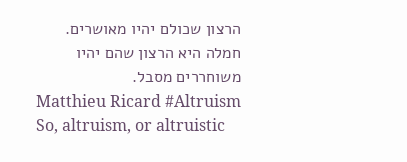הרצון שכולם יהיו מאושרים. חמלה היא הרצון שהם יהיו משוחררים מסבל.
Matthieu Ricard #Altruism
So, altruism, or altruistic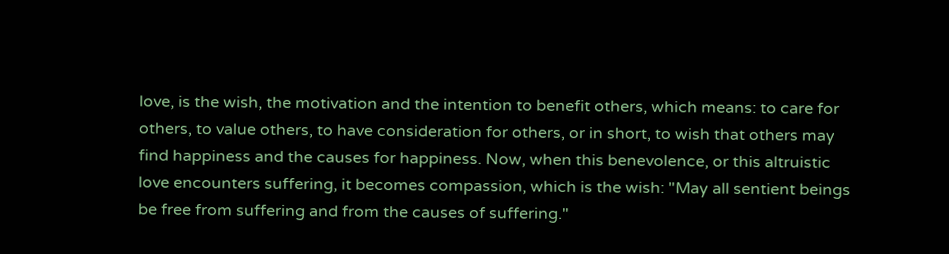love, is the wish, the motivation and the intention to benefit others, which means: to care for others, to value others, to have consideration for others, or in short, to wish that others may find happiness and the causes for happiness. Now, when this benevolence, or this altruistic love encounters suffering, it becomes compassion, which is the wish: "May all sentient beings be free from suffering and from the causes of suffering."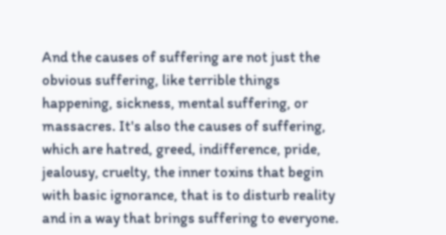And the causes of suffering are not just the obvious suffering, like terrible things happening, sickness, mental suffering, or massacres. It's also the causes of suffering, which are hatred, greed, indifference, pride, jealousy, cruelty, the inner toxins that begin with basic ignorance, that is to disturb reality and in a way that brings suffering to everyone.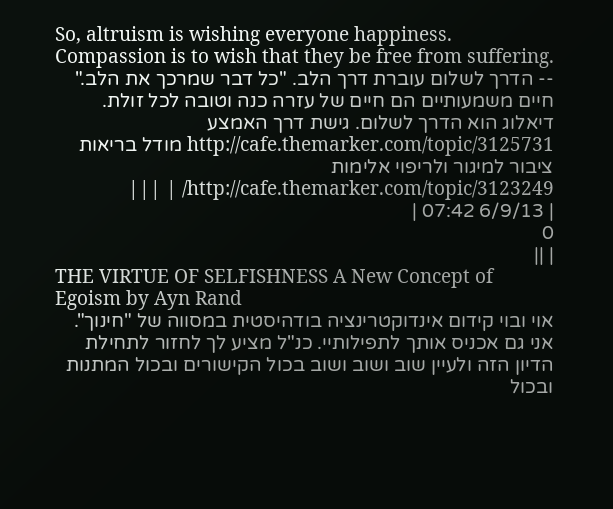So, altruism is wishing everyone happiness. Compassion is to wish that they be free from suffering.
-- הדרך לשלום עוברת דרך הלב. "כל דבר שמרכך את הלב." חיים משמעותיים הם חיים של עזרה כנה וטובה לכל זולת. דיאלוג הוא הדרך לשלום. גישת דרך האמצע http://cafe.themarker.com/topic/3125731 מודל בריאות ציבור למיגור ולריפוי אלימות http://cafe.themarker.com/topic/3123249/ | |||
| 6/9/13 07:42 |
0
| ||
THE VIRTUE OF SELFISHNESS A New Concept of Egoism by Ayn Rand
אוי ובוי קידום אינדוקטרינציה בודהיסטית במסווה של "חינוך".
אני גם אכניס אותך לתפילותיי. כנ"ל מציע לך לחזור לתחילת הדיון הזה ולעיין שוב ושוב ושוב בכול הקישורים ובכול המתנות ובכול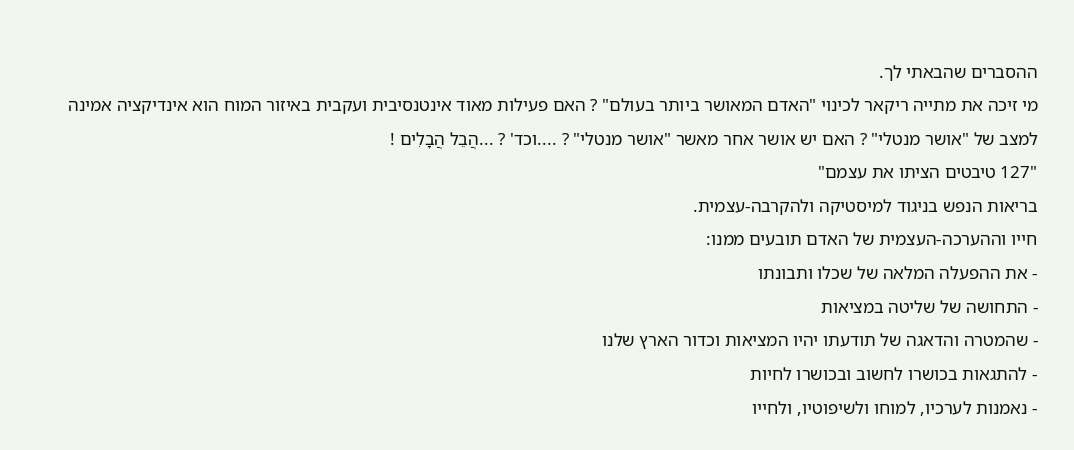ההסברים שהבאתי לך.
מי זיכה את מתייה ריקאר לכינוי "האדם המאושר ביותר בעולם" ? האם פעילות מאוד אינטנסיבית ועקבית באיזור המוח הוא אינדיקציה אמינה למצב של "אושר מנטלי" ? האם יש אושר אחר מאשר "אושר מנטלי" ? ....וכד' ? ...הֲבֵל הֲבָלִים !
"127 טיבטים הציתו את עצמם"
בריאות הנפש בניגוד למיסטיקה ולהקרבה-עצמית.
חייו וההערכה-העצמית של האדם תובעים ממנו:
- את ההפעלה המלאה של שכלו ותבונתו
- התחושה של שליטה במציאות
- שהמטרה והדאגה של תודעתו יהיו המציאות וכדור הארץ שלנו
- להתגאות בכושרו לחשוב ובכושרו לחיות
- נאמנות לערכיו, למוחו ולשיפוטיו, ולחייו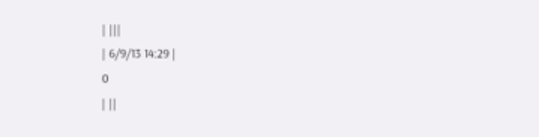| |||
| 6/9/13 14:29 |
0
| ||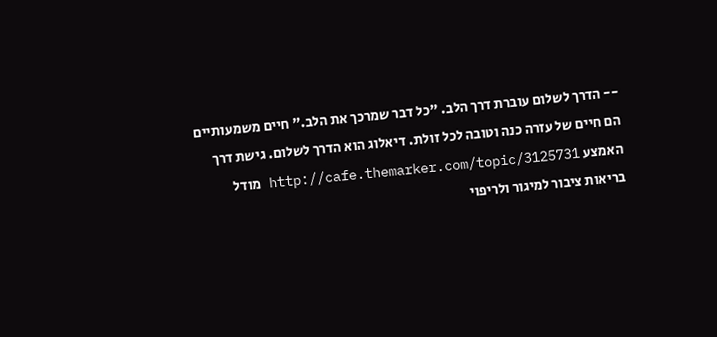-- הדרך לשלום עוברת דרך הלב. "כל דבר שמרכך את הלב." חיים משמעותיים הם חיים של עזרה כנה וטובה לכל זולת. דיאלוג הוא הדרך לשלום. גישת דרך האמצע http://cafe.themarker.com/topic/3125731 מודל בריאות ציבור למיגור ולריפוי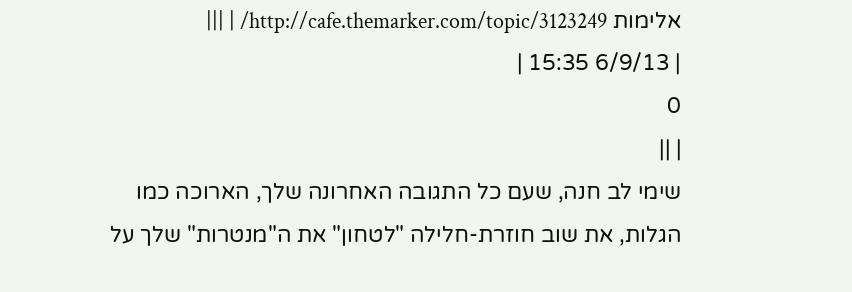אלימות http://cafe.themarker.com/topic/3123249/ | |||
| 6/9/13 15:35 |
0
| ||
שימי לב חנה, שעם כל התגובה האחרונה שלך, הארוכה כמו הגלות, את שוב חוזרת-חלילה "לטחון" את ה"מנטרות" שלך על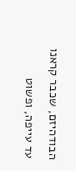הבודהיזם, שכבר קראנו עד עייפה, ופשוט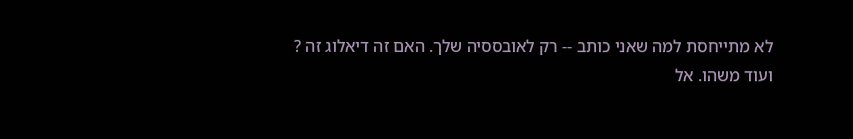לא מתייחסת למה שאני כותב -- רק לאובססיה שלך. האם זה דיאלוג זה ?
ועוד משהו. אל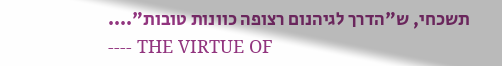תשכחי, ש"הדרך לגיהנום רצופה כוונות טובות"....
---- THE VIRTUE OF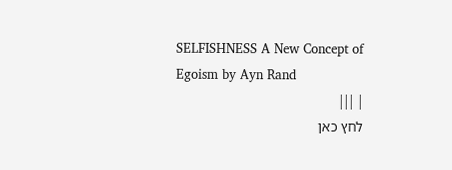SELFISHNESS A New Concept of Egoism by Ayn Rand
| |||
לחץ כאן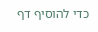כדי להוסיף דף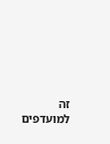זה למועדפים